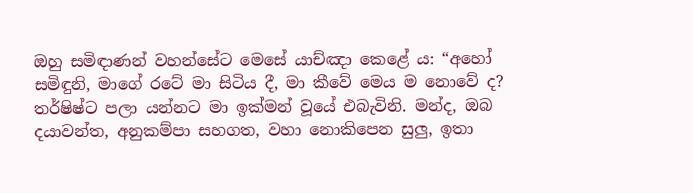ඔහු සමිඳාණන් වහන්සේට මෙසේ යාච්ඤා කෙළේ ය: “අහෝ සමිඳුනි, මාගේ රටේ මා සිටිය දී, මා කීවේ මෙය ම නොවේ ද? තර්ෂිෂ්ට පලා යන්නට මා ඉක්මන් වූයේ එබැවිනි. මන්ද, ඔබ දයාවන්ත, අනුකම්පා සහගත, වහා නොකිපෙන සුලු, ඉතා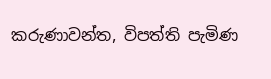කරුණාවන්ත, විපත්ති පැමිණ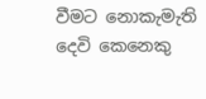වීමට නොකැමැති දෙවි කෙනෙකු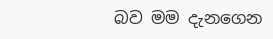බව මම දැනගෙන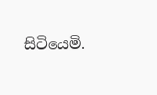සිටියෙමි.